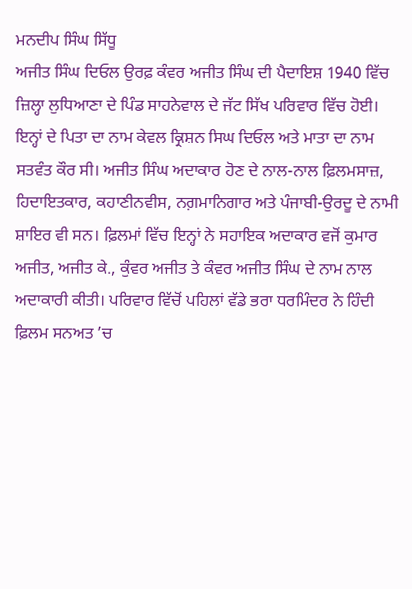ਮਨਦੀਪ ਸਿੰਘ ਸਿੱਧੂ
ਅਜੀਤ ਸਿੰਘ ਦਿਓਲ ਉਰਫ਼ ਕੰਵਰ ਅਜੀਤ ਸਿੰਘ ਦੀ ਪੈਦਾਇਸ਼ 1940 ਵਿੱਚ ਜ਼ਿਲ੍ਹਾ ਲੁਧਿਆਣਾ ਦੇ ਪਿੰਡ ਸਾਹਨੇਵਾਲ ਦੇ ਜੱਟ ਸਿੱਖ ਪਰਿਵਾਰ ਵਿੱਚ ਹੋਈ। ਇਨ੍ਹਾਂ ਦੇ ਪਿਤਾ ਦਾ ਨਾਮ ਕੇਵਲ ਕ੍ਰਿਸ਼ਨ ਸਿਘ ਦਿਓਲ ਅਤੇ ਮਾਤਾ ਦਾ ਨਾਮ ਸਤਵੰਤ ਕੌਰ ਸੀ। ਅਜੀਤ ਸਿੰਘ ਅਦਾਕਾਰ ਹੋਣ ਦੇ ਨਾਲ-ਨਾਲ ਫ਼ਿਲਮਸਾਜ਼, ਹਿਦਾਇਤਕਾਰ, ਕਹਾਣੀਨਵੀਸ, ਨਗ਼ਮਾਨਿਗਾਰ ਅਤੇ ਪੰਜਾਬੀ-ਉਰਦੂ ਦੇ ਨਾਮੀ ਸ਼ਾਇਰ ਵੀ ਸਨ। ਫ਼ਿਲਮਾਂ ਵਿੱਚ ਇਨ੍ਹਾਂ ਨੇ ਸਹਾਇਕ ਅਦਾਕਾਰ ਵਜੋਂ ਕੁਮਾਰ ਅਜੀਤ, ਅਜੀਤ ਕੇ., ਕੁੰਵਰ ਅਜੀਤ ਤੇ ਕੰਵਰ ਅਜੀਤ ਸਿੰਘ ਦੇ ਨਾਮ ਨਾਲ ਅਦਾਕਾਰੀ ਕੀਤੀ। ਪਰਿਵਾਰ ਵਿੱਚੋਂ ਪਹਿਲਾਂ ਵੱਡੇ ਭਰਾ ਧਰਮਿੰਦਰ ਨੇ ਹਿੰਦੀ ਫ਼ਿਲਮ ਸਨਅਤ ’ਚ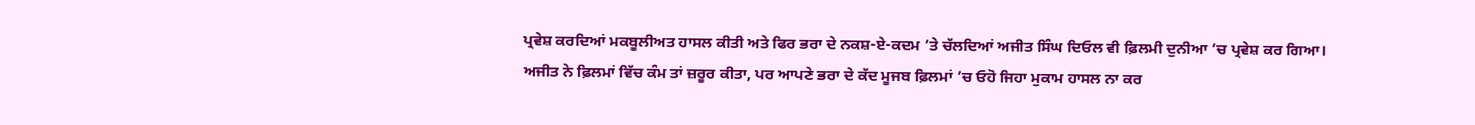ਪ੍ਰਵੇਸ਼ ਕਰਦਿਆਂ ਮਕਬੂਲੀਅਤ ਹਾਸਲ ਕੀਤੀ ਅਤੇ ਫਿਰ ਭਰਾ ਦੇ ਨਕਸ਼-ਏ-ਕਦਮ ’ਤੇ ਚੱਲਦਿਆਂ ਅਜੀਤ ਸਿੰਘ ਦਿਓਲ ਵੀ ਫ਼ਿਲਮੀ ਦੁਨੀਆ ’ਚ ਪ੍ਰਵੇਸ਼ ਕਰ ਗਿਆ। ਅਜੀਤ ਨੇ ਫ਼ਿਲਮਾਂ ਵਿੱਚ ਕੰਮ ਤਾਂ ਜ਼ਰੂਰ ਕੀਤਾ, ਪਰ ਆਪਣੇ ਭਰਾ ਦੇ ਕੱਦ ਮੂਜਬ ਫ਼ਿਲਮਾਂ ’ਚ ਓਹੋ ਜਿਹਾ ਮੁਕਾਮ ਹਾਸਲ ਨਾ ਕਰ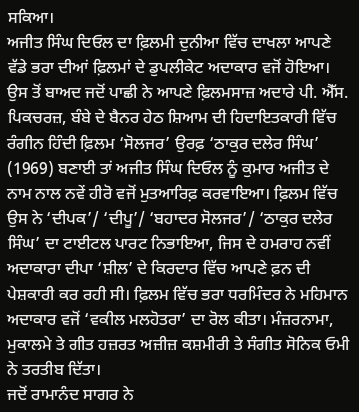ਸਕਿਆ।
ਅਜੀਤ ਸਿੰਘ ਦਿਓਲ ਦਾ ਫ਼ਿਲਮੀ ਦੁਨੀਆ ਵਿੱਚ ਦਾਖਲਾ ਆਪਣੇ ਵੱਡੇ ਭਰਾ ਦੀਆਂ ਫ਼ਿਲਮਾਂ ਦੇ ਡੁਪਲੀਕੇਟ ਅਦਾਕਾਰ ਵਜੋਂ ਹੋਇਆ। ਉਸ ਤੋਂ ਬਾਅਦ ਜਦੋਂ ਪਾਛੀ ਨੇ ਆਪਣੇ ਫ਼ਿਲਮਸਾਜ਼ ਅਦਾਰੇ ਪੀ. ਐੱਸ. ਪਿਕਚਰਜ਼, ਬੰਬੇ ਦੇ ਬੈਨਰ ਹੇਠ ਸ਼ਿਆਮ ਦੀ ਹਿਦਾਇਤਕਾਰੀ ਵਿੱਚ ਰੰਗੀਨ ਹਿੰਦੀ ਫ਼ਿਲਮ ‘ਸੋਲਜਰ’ ਉਰਫ਼ ‘ਠਾਕੁਰ ਦਲੇਰ ਸਿੰਘ’ (1969) ਬਣਾਈ ਤਾਂ ਅਜੀਤ ਸਿੰਘ ਦਿਓਲ ਨੂੰ ਕੁਮਾਰ ਅਜੀਤ ਦੇ ਨਾਮ ਨਾਲ ਨਵੇਂ ਹੀਰੋ ਵਜੋਂ ਮੁਤਆਰਿਫ਼ ਕਰਵਾਇਆ। ਫ਼ਿਲਮ ਵਿੱਚ ਉਸ ਨੇ ‘ਦੀਪਕ’/ ‘ਦੀਪੂ’/ ‘ਬਹਾਦਰ ਸੋਲਜਰ’/ ‘ਠਾਕੁਰ ਦਲੇਰ ਸਿੰਘ’ ਦਾ ਟਾਈਟਲ ਪਾਰਟ ਨਿਭਾਇਆ, ਜਿਸ ਦੇ ਹਮਰਾਹ ਨਵੀਂ ਅਦਾਕਾਰਾ ਦੀਪਾ ‘ਸ਼ੀਲ’ ਦੇ ਕਿਰਦਾਰ ਵਿੱਚ ਆਪਣੇ ਫ਼ਨ ਦੀ ਪੇਸ਼ਕਾਰੀ ਕਰ ਰਹੀ ਸੀ। ਫ਼ਿਲਮ ਵਿੱਚ ਭਰਾ ਧਰਮਿੰਦਰ ਨੇ ਮਹਿਮਾਨ ਅਦਾਕਾਰ ਵਜੋਂ ‘ਵਕੀਲ ਮਲਹੋਤਰਾ’ ਦਾ ਰੋਲ ਕੀਤਾ। ਮੰਜ਼ਰਨਾਮਾ, ਮੁਕਾਲਮੇ ਤੇ ਗੀਤ ਹਜ਼ਰਤ ਅਜ਼ੀਜ਼ ਕਸ਼ਮੀਰੀ ਤੇ ਸੰਗੀਤ ਸੋਨਿਕ ਓਮੀ ਨੇ ਤਰਤੀਬ ਦਿੱਤਾ।
ਜਦੋਂ ਰਾਮਾਨੰਦ ਸਾਗਰ ਨੇ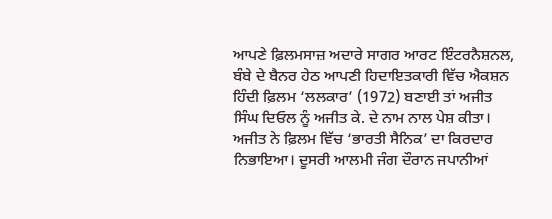ਆਪਣੇ ਫ਼ਿਲਮਸਾਜ਼ ਅਦਾਰੇ ਸਾਗਰ ਆਰਟ ਇੰਟਰਨੈਸ਼ਨਲ, ਬੰਬੇ ਦੇ ਬੈਨਰ ਹੇਠ ਆਪਣੀ ਹਿਦਾਇਤਕਾਰੀ ਵਿੱਚ ਐਕਸ਼ਨ ਹਿੰਦੀ ਫ਼ਿਲਮ ‘ਲਲਕਾਰ’ (1972) ਬਣਾਈ ਤਾਂ ਅਜੀਤ ਸਿੰਘ ਦਿਓਲ ਨੂੰ ਅਜੀਤ ਕੇ. ਦੇ ਨਾਮ ਨਾਲ ਪੇਸ਼ ਕੀਤਾ। ਅਜੀਤ ਨੇ ਫ਼ਿਲਮ ਵਿੱਚ ‘ਭਾਰਤੀ ਸੈਨਿਕ’ ਦਾ ਕਿਰਦਾਰ ਨਿਭਾਇਆ। ਦੂਸਰੀ ਆਲਮੀ ਜੰਗ ਦੌਰਾਨ ਜਪਾਨੀਆਂ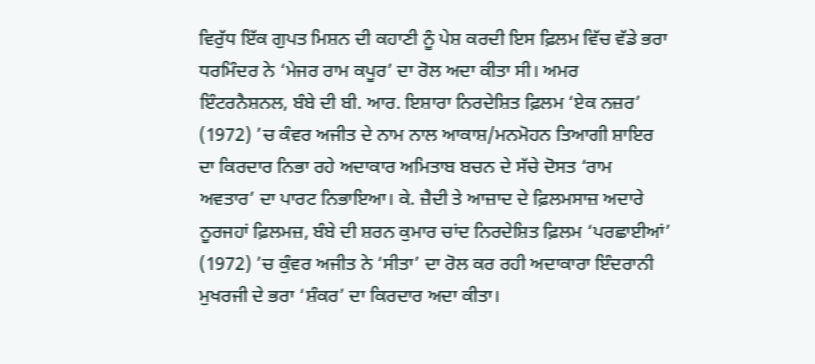ਵਿਰੁੱਧ ਇੱਕ ਗੁਪਤ ਮਿਸ਼ਨ ਦੀ ਕਹਾਣੀ ਨੂੰ ਪੇਸ਼ ਕਰਦੀ ਇਸ ਫ਼ਿਲਮ ਵਿੱਚ ਵੱਡੇ ਭਰਾ ਧਰਮਿੰਦਰ ਨੇ ‘ਮੇਜਰ ਰਾਮ ਕਪੂਰ’ ਦਾ ਰੋਲ ਅਦਾ ਕੀਤਾ ਸੀ। ਅਮਰ ਇੰਟਰਨੈਸ਼ਨਲ, ਬੰਬੇ ਦੀ ਬੀ. ਆਰ. ਇਸ਼ਾਰਾ ਨਿਰਦੇਸ਼ਿਤ ਫ਼ਿਲਮ ‘ਏਕ ਨਜ਼ਰ’ (1972) ’ਚ ਕੰਵਰ ਅਜੀਤ ਦੇ ਨਾਮ ਨਾਲ ਆਕਾਸ਼/ਮਨਮੋਹਨ ਤਿਆਗੀ ਸ਼ਾਇਰ ਦਾ ਕਿਰਦਾਰ ਨਿਭਾ ਰਹੇ ਅਦਾਕਾਰ ਅਮਿਤਾਬ ਬਚਨ ਦੇ ਸੱਚੇ ਦੋਸਤ ‘ਰਾਮ ਅਵਤਾਰ’ ਦਾ ਪਾਰਟ ਨਿਭਾਇਆ। ਕੇ. ਜ਼ੈਦੀ ਤੇ ਆਜ਼ਾਦ ਦੇ ਫ਼ਿਲਮਸਾਜ਼ ਅਦਾਰੇ ਨੂਰਜਹਾਂ ਫ਼ਿਲਮਜ਼, ਬੰਬੇ ਦੀ ਸ਼ਰਨ ਕੁਮਾਰ ਚਾਂਦ ਨਿਰਦੇਸ਼ਿਤ ਫ਼ਿਲਮ ‘ਪਰਛਾਈਆਂ’ (1972) ’ਚ ਕੁੰਵਰ ਅਜੀਤ ਨੇ ‘ਸੀਤਾ’ ਦਾ ਰੋਲ ਕਰ ਰਹੀ ਅਦਾਕਾਰਾ ਇੰਦਰਾਨੀ ਮੁਖਰਜੀ ਦੇ ਭਰਾ ‘ਸ਼ੰਕਰ’ ਦਾ ਕਿਰਦਾਰ ਅਦਾ ਕੀਤਾ।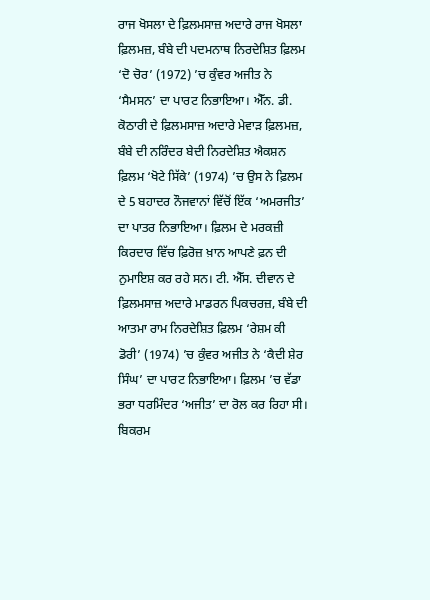ਰਾਜ ਖੋਸਲਾ ਦੇ ਫ਼ਿਲਮਸਾਜ਼ ਅਦਾਰੇ ਰਾਜ ਖੋਸਲਾ ਫ਼ਿਲਮਜ਼, ਬੰਬੇ ਦੀ ਪਦਮਨਾਥ ਨਿਰਦੇਸ਼ਿਤ ਫ਼ਿਲਮ ‘ਦੋ ਚੋਰ’ (1972) ’ਚ ਕੁੰਵਰ ਅਜੀਤ ਨੇ ‘ਸੈਮਸਨ’ ਦਾ ਪਾਰਟ ਨਿਭਾਇਆ। ਐੱਨ. ਡੀ. ਕੋਠਾਰੀ ਦੇ ਫ਼ਿਲਮਸਾਜ਼ ਅਦਾਰੇ ਮੇਵਾੜ ਫ਼ਿਲਮਜ਼, ਬੰਬੇ ਦੀ ਨਰਿੰਦਰ ਬੇਦੀ ਨਿਰਦੇਸ਼ਿਤ ਐਕਸ਼ਨ ਫ਼ਿਲਮ ‘ਖੋਟੇ ਸਿੱਕੇ’ (1974) ’ਚ ਉਸ ਨੇ ਫ਼ਿਲਮ ਦੇ 5 ਬਹਾਦਰ ਨੌਜਵਾਨਾਂ ਵਿੱਚੋਂ ਇੱਕ ‘ਅਮਰਜੀਤ’ ਦਾ ਪਾਤਰ ਨਿਭਾਇਆ। ਫ਼ਿਲਮ ਦੇ ਮਰਕਜ਼ੀ ਕਿਰਦਾਰ ਵਿੱਚ ਫ਼ਿਰੋਜ਼ ਖ਼ਾਨ ਆਪਣੇ ਫ਼ਨ ਦੀ ਨੁਮਾਇਸ਼ ਕਰ ਰਹੇ ਸਨ। ਟੀ. ਐੱਸ. ਦੀਵਾਨ ਦੇ ਫ਼ਿਲਮਸਾਜ਼ ਅਦਾਰੇ ਮਾਡਰਨ ਪਿਕਚਰਜ਼, ਬੰਬੇ ਦੀ ਆਤਮਾ ਰਾਮ ਨਿਰਦੇਸ਼ਿਤ ਫ਼ਿਲਮ ‘ਰੇਸ਼ਮ ਕੀ ਡੋਰੀ’ (1974) ’ਚ ਕੁੰਵਰ ਅਜੀਤ ਨੇ ‘ਕੈਦੀ ਸ਼ੇਰ ਸਿੰਘ’ ਦਾ ਪਾਰਟ ਨਿਭਾਇਆ। ਫ਼ਿਲਮ ’ਚ ਵੱਡਾ ਭਰਾ ਧਰਮਿੰਦਰ ‘ਅਜੀਤ’ ਦਾ ਰੋਲ ਕਰ ਰਿਹਾ ਸੀ। ਬਿਕਰਮ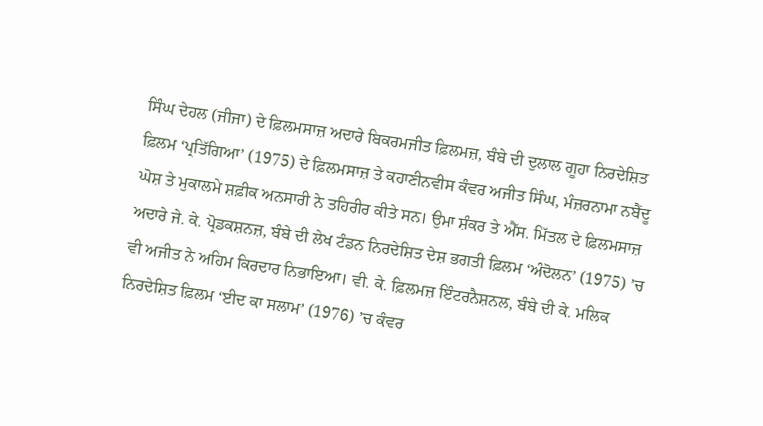ਸਿੰਘ ਦੇਹਲ (ਜੀਜਾ) ਦੇ ਫ਼ਿਲਮਸਾਜ਼ ਅਦਾਰੇ ਬਿਕਰਮਜੀਤ ਫ਼ਿਲਮਜ਼, ਬੰਬੇ ਦੀ ਦੁਲਾਲ ਗੂਹਾ ਨਿਰਦੇਸ਼ਿਤ ਫ਼ਿਲਮ ‘ਪ੍ਰਤਿੱਗਿਆ’ (1975) ਦੇ ਫ਼ਿਲਮਸਾਜ਼ ਤੇ ਕਹਾਣੀਨਵੀਸ ਕੰਵਰ ਅਜੀਤ ਸਿੰਘ, ਮੰਜ਼ਰਨਾਮਾ ਨਬੈਂਦੂ ਘੋਸ਼ ਤੇ ਮੁਕਾਲਮੇ ਸ਼ਫ਼ੀਕ ਅਨਸਾਰੀ ਨੇ ਤਹਿਰੀਰ ਕੀਤੇ ਸਨ। ਉਮਾ ਸ਼ੰਕਰ ਤੇ ਐੱਸ. ਮਿੱਤਲ ਦੇ ਫ਼ਿਲਮਸਾਜ਼ ਅਦਾਰੇ ਜੇ. ਕੇ. ਪ੍ਰੋਡਕਸ਼ਨਜ਼, ਬੰਬੇ ਦੀ ਲੇਖ ਟੰਡਨ ਨਿਰਦੇਸ਼ਿਤ ਦੇਸ਼ ਭਗਤੀ ਫ਼ਿਲਮ ‘ਅੰਦੋਲਨ’ (1975) ’ਚ ਵੀ ਅਜੀਤ ਨੇ ਅਹਿਮ ਕਿਰਦਾਰ ਨਿਭਾਇਆ। ਵੀ. ਕੇ. ਫ਼ਿਲਮਜ਼ ਇੰਟਰਨੈਸ਼ਨਲ, ਬੰਬੇ ਦੀ ਕੇ. ਮਲਿਕ ਨਿਰਦੇਸ਼ਿਤ ਫ਼ਿਲਮ ‘ਈਦ ਕਾ ਸਲਾਮ’ (1976) ’ਚ ਕੰਵਰ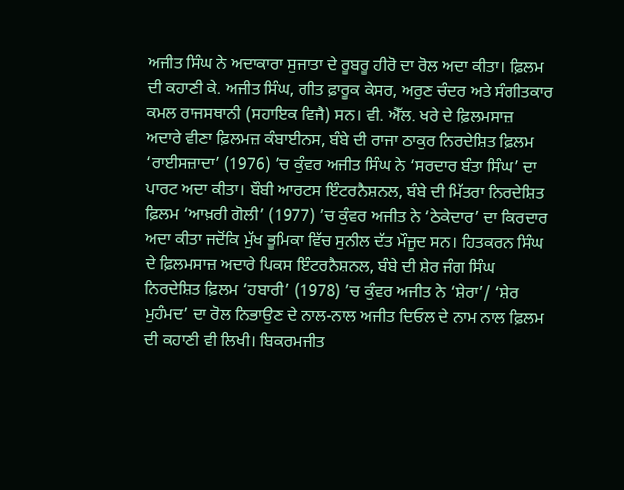ਅਜੀਤ ਸਿੰਘ ਨੇ ਅਦਾਕਾਰਾ ਸੁਜਾਤਾ ਦੇ ਰੂਬਰੂ ਹੀਰੋ ਦਾ ਰੋਲ ਅਦਾ ਕੀਤਾ। ਫ਼ਿਲਮ ਦੀ ਕਹਾਣੀ ਕੇ. ਅਜੀਤ ਸਿੰਘ, ਗੀਤ ਫ਼ਾਰੂਕ ਕੇਸਰ, ਅਰੁਣ ਚੰਦਰ ਅਤੇ ਸੰਗੀਤਕਾਰ ਕਮਲ ਰਾਜਸਥਾਨੀ (ਸਹਾਇਕ ਵਿਜੈ) ਸਨ। ਵੀ. ਐੱਲ. ਖਰੇ ਦੇ ਫ਼ਿਲਮਸਾਜ਼ ਅਦਾਰੇ ਵੀਣਾ ਫ਼ਿਲਮਜ਼ ਕੰਬਾਈਨਸ, ਬੰਬੇ ਦੀ ਰਾਜਾ ਠਾਕੁਰ ਨਿਰਦੇਸ਼ਿਤ ਫ਼ਿਲਮ ‘ਰਾਈਸਜ਼ਾਦਾ’ (1976) ’ਚ ਕੁੰਵਰ ਅਜੀਤ ਸਿੰਘ ਨੇ ‘ਸਰਦਾਰ ਬੰਤਾ ਸਿੰਘ’ ਦਾ ਪਾਰਟ ਅਦਾ ਕੀਤਾ। ਬੌਬੀ ਆਰਟਸ ਇੰਟਰਨੈਸ਼ਨਲ, ਬੰਬੇ ਦੀ ਮਿੱਤਰਾ ਨਿਰਦੇਸ਼ਿਤ ਫ਼ਿਲਮ ‘ਆਖ਼ਰੀ ਗੋਲੀ’ (1977) ’ਚ ਕੁੰਵਰ ਅਜੀਤ ਨੇ ‘ਠੇਕੇਦਾਰ’ ਦਾ ਕਿਰਦਾਰ ਅਦਾ ਕੀਤਾ ਜਦੋਂਕਿ ਮੁੱਖ ਭੂਮਿਕਾ ਵਿੱਚ ਸੁਨੀਲ ਦੱਤ ਮੌਜੂਦ ਸਨ। ਹਿਤਕਰਨ ਸਿੰਘ ਦੇ ਫ਼ਿਲਮਸਾਜ਼ ਅਦਾਰੇ ਪਿਕਸ ਇੰਟਰਨੈਸ਼ਨਲ, ਬੰਬੇ ਦੀ ਸ਼ੇਰ ਜੰਗ ਸਿੰਘ ਨਿਰਦੇਸ਼ਿਤ ਫ਼ਿਲਮ ‘ਹਬਾਰੀ’ (1978) ’ਚ ਕੁੰਵਰ ਅਜੀਤ ਨੇ ‘ਸ਼ੇਰਾ’/ ‘ਸ਼ੇਰ ਮੁਹੰਮਦ’ ਦਾ ਰੋਲ ਨਿਭਾਉਣ ਦੇ ਨਾਲ-ਨਾਲ ਅਜੀਤ ਦਿਓਲ ਦੇ ਨਾਮ ਨਾਲ ਫ਼ਿਲਮ ਦੀ ਕਹਾਣੀ ਵੀ ਲਿਖੀ। ਬਿਕਰਮਜੀਤ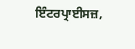ਇੰਟਰਪ੍ਰਾਈਸਜ਼,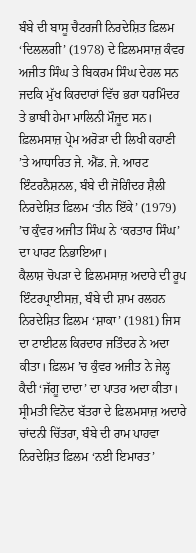ਬੰਬੇ ਦੀ ਬਾਸੂ ਚੈਟਰਜੀ ਨਿਰਦੇਸ਼ਿਤ ਫ਼ਿਲਮ ‘ਦਿਲਲਗੀ’ (1978) ਦੇ ਫ਼ਿਲਮਸਾਜ਼ ਕੰਵਰ ਅਜੀਤ ਸਿੰਘ ਤੇ ਬਿਕਰਮ ਸਿੰਘ ਦੇਹਲ ਸਨ ਜਦਕਿ ਮੁੱਖ ਕਿਰਦਾਰਾਂ ਵਿੱਚ ਭਰਾ ਧਰਮਿੰਦਰ ਤੇ ਭਾਬੀ ਹੇਮਾ ਮਾਲਿਨੀ ਮੌਜੂਦ ਸਨ। ਫ਼ਿਲਮਸਾਜ਼ ਪ੍ਰੇਮ ਅਰੋੜਾ ਦੀ ਲਿਖੀ ਕਹਾਣੀ ’ਤੇ ਆਧਾਰਿਤ ਜੇ. ਐਂਡ. ਜੇ. ਆਰਟ ਇੰਟਰਨੈਸ਼ਨਲ, ਬੰਬੇ ਦੀ ਜੋਗਿੰਦਰ ਸ਼ੈਲੀ ਨਿਰਦੇਸ਼ਿਤ ਫ਼ਿਲਮ ‘ਤੀਨ ਇੱਕੇ’ (1979) ’ਚ ਕੁੰਵਰ ਅਜੀਤ ਸਿੰਘ ਨੇ ‘ਕਰਤਾਰ ਸਿੰਘ’ ਦਾ ਪਾਰਟ ਨਿਭਾਇਆ।
ਕੈਲਾਸ਼ ਚੋਪੜਾ ਦੇ ਫ਼ਿਲਮਸਾਜ਼ ਅਦਾਰੇ ਦੀ ਰੂਪ ਇੰਟਰਪ੍ਰਾਈਸਜ਼, ਬੰਬੇ ਦੀ ਸ਼ਾਮ ਰਲਹਨ ਨਿਰਦੇਸ਼ਿਤ ਫ਼ਿਲਮ ‘ਸ਼ਾਕਾ’ (1981) ਜਿਸ ਦਾ ਟਾਈਟਲ ਕਿਰਦਾਰ ਜਤਿੰਦਰ ਨੇ ਅਦਾ ਕੀਤਾ। ਫ਼ਿਲਮ ’ਚ ਕੁੰਵਰ ਅਜੀਤ ਨੇ ਜੇਲ੍ਹ ਕੈਦੀ ‘ਜੱਗੂ ਦਾਦਾ’ ਦਾ ਪਾਤਰ ਅਦਾ ਕੀਤਾ। ਸ੍ਰੀਮਤੀ ਵਿਨੋਦ ਬੱਤਰਾ ਦੇ ਫ਼ਿਲਮਸਾਜ਼ ਅਦਾਰੇ ਚਾਂਦਨੀ ਚਿੱਤਰਾ, ਬੰਬੇ ਦੀ ਰਾਮ ਪਾਹਵਾ ਨਿਰਦੇਸ਼ਿਤ ਫ਼ਿਲਮ ‘ਨਈ ਇਮਾਰਤ’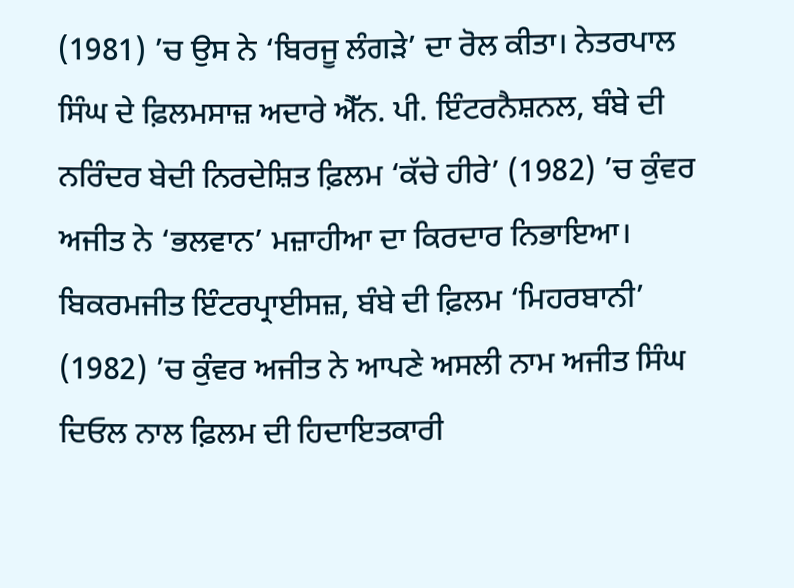(1981) ’ਚ ਉਸ ਨੇ ‘ਬਿਰਜੂ ਲੰਗੜੇ’ ਦਾ ਰੋਲ ਕੀਤਾ। ਨੇਤਰਪਾਲ ਸਿੰਘ ਦੇ ਫ਼ਿਲਮਸਾਜ਼ ਅਦਾਰੇ ਐੱਨ. ਪੀ. ਇੰਟਰਨੈਸ਼ਨਲ, ਬੰਬੇ ਦੀ ਨਰਿੰਦਰ ਬੇਦੀ ਨਿਰਦੇਸ਼ਿਤ ਫ਼ਿਲਮ ‘ਕੱਚੇ ਹੀਰੇ’ (1982) ’ਚ ਕੁੰਵਰ ਅਜੀਤ ਨੇ ‘ਭਲਵਾਨ’ ਮਜ਼ਾਹੀਆ ਦਾ ਕਿਰਦਾਰ ਨਿਭਾਇਆ। ਬਿਕਰਮਜੀਤ ਇੰਟਰਪ੍ਰਾਈਸਜ਼, ਬੰਬੇ ਦੀ ਫ਼ਿਲਮ ‘ਮਿਹਰਬਾਨੀ’ (1982) ’ਚ ਕੁੰਵਰ ਅਜੀਤ ਨੇ ਆਪਣੇ ਅਸਲੀ ਨਾਮ ਅਜੀਤ ਸਿੰਘ ਦਿਓਲ ਨਾਲ ਫ਼ਿਲਮ ਦੀ ਹਿਦਾਇਤਕਾਰੀ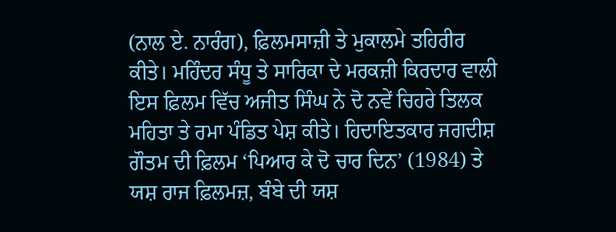(ਨਾਲ ਏ. ਨਾਰੰਗ), ਫ਼ਿਲਮਸਾਜ਼ੀ ਤੇ ਮੁਕਾਲਮੇ ਤਹਿਰੀਰ ਕੀਤੇ। ਮਹਿੰਦਰ ਸੰਧੂ ਤੇ ਸਾਰਿਕਾ ਦੇ ਮਰਕਜ਼ੀ ਕਿਰਦਾਰ ਵਾਲੀ ਇਸ ਫ਼ਿਲਮ ਵਿੱਚ ਅਜੀਤ ਸਿੰਘ ਨੇ ਦੋ ਨਵੇਂ ਚਿਹਰੇ ਤਿਲਕ ਮਹਿਤਾ ਤੇ ਰਮਾ ਪੰਡਿਤ ਪੇਸ਼ ਕੀਤੇ। ਹਿਦਾਇਤਕਾਰ ਜਗਦੀਸ਼ ਗੌਤਮ ਦੀ ਫ਼ਿਲਮ ‘ਪਿਆਰ ਕੇ ਦੋ ਚਾਰ ਦਿਨ’ (1984) ਤੇ ਯਸ਼ ਰਾਜ ਫ਼ਿਲਮਜ਼, ਬੰਬੇ ਦੀ ਯਸ਼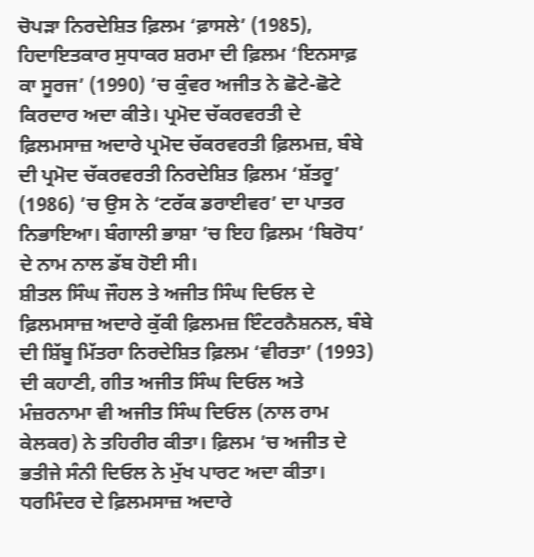ਚੋਪੜਾ ਨਿਰਦੇਸ਼ਿਤ ਫ਼ਿਲਮ ‘ਫ਼ਾਸਲੇ’ (1985), ਹਿਦਾਇਤਕਾਰ ਸੁਧਾਕਰ ਸ਼ਰਮਾ ਦੀ ਫ਼ਿਲਮ ‘ਇਨਸਾਫ਼ ਕਾ ਸੂਰਜ’ (1990) ’ਚ ਕੁੰਵਰ ਅਜੀਤ ਨੇ ਛੋਟੇ-ਛੋਟੇ ਕਿਰਦਾਰ ਅਦਾ ਕੀਤੇ। ਪ੍ਰਮੋਦ ਚੱਕਰਵਰਤੀ ਦੇ ਫ਼ਿਲਮਸਾਜ਼ ਅਦਾਰੇ ਪ੍ਰਮੋਦ ਚੱਕਰਵਰਤੀ ਫ਼ਿਲਮਜ਼, ਬੰਬੇ ਦੀ ਪ੍ਰਮੋਦ ਚੱਕਰਵਰਤੀ ਨਿਰਦੇਸ਼ਿਤ ਫ਼ਿਲਮ ‘ਸ਼ੱਤਰੂ’ (1986) ’ਚ ਉਸ ਨੇ ‘ਟਰੱਕ ਡਰਾਈਵਰ’ ਦਾ ਪਾਤਰ ਨਿਭਾਇਆ। ਬੰਗਾਲੀ ਭਾਸ਼ਾ ’ਚ ਇਹ ਫ਼ਿਲਮ ‘ਬਿਰੋਧ’ ਦੇ ਨਾਮ ਨਾਲ ਡੱਬ ਹੋਈ ਸੀ।
ਸ਼ੀਤਲ ਸਿੰਘ ਜੌਹਲ ਤੇ ਅਜੀਤ ਸਿੰਘ ਦਿਓਲ ਦੇ ਫ਼ਿਲਮਸਾਜ਼ ਅਦਾਰੇ ਕੁੱਕੀ ਫ਼ਿਲਮਜ਼ ਇੰਟਰਨੈਸ਼ਨਲ, ਬੰਬੇ ਦੀ ਸ਼ਿੱਬੂ ਮਿੱਤਰਾ ਨਿਰਦੇਸ਼ਿਤ ਫ਼ਿਲਮ ‘ਵੀਰਤਾ’ (1993) ਦੀ ਕਹਾਣੀ, ਗੀਤ ਅਜੀਤ ਸਿੰਘ ਦਿਓਲ ਅਤੇ ਮੰਜ਼ਰਨਾਮਾ ਵੀ ਅਜੀਤ ਸਿੰਘ ਦਿਓਲ (ਨਾਲ ਰਾਮ ਕੇਲਕਰ) ਨੇ ਤਹਿਰੀਰ ਕੀਤਾ। ਫ਼ਿਲਮ ’ਚ ਅਜੀਤ ਦੇ ਭਤੀਜੇ ਸੰਨੀ ਦਿਓਲ ਨੇ ਮੁੱਖ ਪਾਰਟ ਅਦਾ ਕੀਤਾ। ਧਰਮਿੰਦਰ ਦੇ ਫ਼ਿਲਮਸਾਜ਼ ਅਦਾਰੇ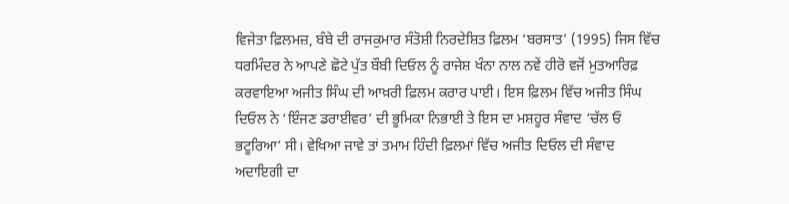ਵਿਜੇਤਾ ਫ਼ਿਲਮਜ਼, ਬੰਬੇ ਦੀ ਰਾਜਕੁਮਾਰ ਸੰਤੋਸ਼ੀ ਨਿਰਦੇਸ਼ਿਤ ਫ਼ਿਲਮ ‘ਬਰਸਾਤ’ (1995) ਜਿਸ ਵਿੱਚ ਧਰਮਿੰਦਰ ਨੇ ਆਪਣੇ ਛੋਟੇ ਪੁੱਤ ਬੌਬੀ ਦਿਓਲ ਨੂੰ ਰਾਜੇਸ਼ ਖੰਨਾ ਨਾਲ ਨਵੇਂ ਹੀਰੋ ਵਜੋਂ ਮੁਤਆਰਿਫ਼ ਕਰਵਾਇਆ ਅਜੀਤ ਸਿੰਘ ਦੀ ਆਖ਼ਰੀ ਫ਼ਿਲਮ ਕਰਾਰ ਪਾਈ। ਇਸ ਫ਼ਿਲਮ ਵਿੱਚ ਅਜੀਤ ਸਿੰਘ ਦਿਓਲ ਨੇ ‘ਇੰਜਣ ਡਰਾਈਵਰ’ ਦੀ ਭੂਮਿਕਾ ਨਿਭਾਈ ਤੇ ਇਸ ਦਾ ਮਸ਼ਹੂਰ ਸੰਵਾਦ ‘ਚੱਲ ਓ ਭਟੂਰਿਆ’ ਸੀ। ਵੇਖਿਆ ਜਾਵੇ ਤਾਂ ਤਮਾਮ ਹਿੰਦੀ ਫ਼ਿਲਮਾਂ ਵਿੱਚ ਅਜੀਤ ਦਿਓਲ ਦੀ ਸੰਵਾਦ ਅਦਾਇਗੀ ਦਾ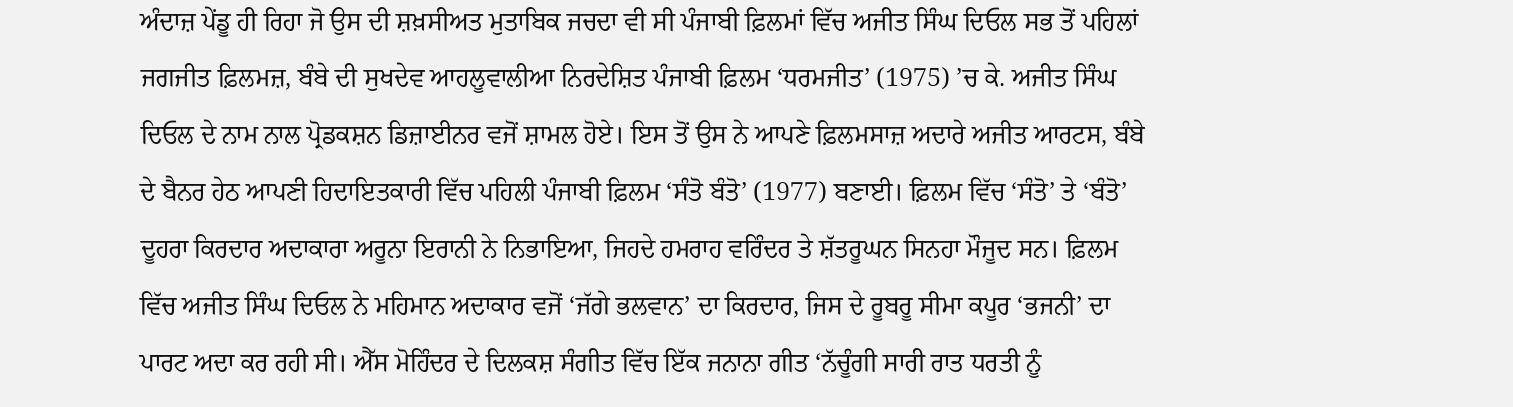ਅੰਦਾਜ਼ ਪੇਂਡੂ ਹੀ ਰਿਹਾ ਜੋ ਉਸ ਦੀ ਸ਼ਖ਼ਸੀਅਤ ਮੁਤਾਬਿਕ ਜਚਦਾ ਵੀ ਸੀ ਪੰਜਾਬੀ ਫ਼ਿਲਮਾਂ ਵਿੱਚ ਅਜੀਤ ਸਿੰਘ ਦਿਓਲ ਸਭ ਤੋਂ ਪਹਿਲਾਂ ਜਗਜੀਤ ਫ਼ਿਲਮਜ਼, ਬੰਬੇ ਦੀ ਸੁਖਦੇਵ ਆਹਲੂਵਾਲੀਆ ਨਿਰਦੇਸ਼ਿਤ ਪੰਜਾਬੀ ਫ਼ਿਲਮ ‘ਧਰਮਜੀਤ’ (1975) ’ਚ ਕੇ. ਅਜੀਤ ਸਿੰਘ ਦਿਓਲ ਦੇ ਨਾਮ ਨਾਲ ਪ੍ਰੋਡਕਸ਼ਨ ਡਿਜ਼ਾਈਨਰ ਵਜੋਂ ਸ਼ਾਮਲ ਹੋਏ। ਇਸ ਤੋਂ ਉਸ ਨੇ ਆਪਣੇ ਫ਼ਿਲਮਸਾਜ਼ ਅਦਾਰੇ ਅਜੀਤ ਆਰਟਸ, ਬੰਬੇ ਦੇ ਬੈਨਰ ਹੇਠ ਆਪਣੀ ਹਿਦਾਇਤਕਾਰੀ ਵਿੱਚ ਪਹਿਲੀ ਪੰਜਾਬੀ ਫ਼ਿਲਮ ‘ਸੰਤੋ ਬੰਤੋ’ (1977) ਬਣਾਈ। ਫ਼ਿਲਮ ਵਿੱਚ ‘ਸੰਤੋ’ ਤੇ ‘ਬੰਤੋ’ ਦੂਹਰਾ ਕਿਰਦਾਰ ਅਦਾਕਾਰਾ ਅਰੂਨਾ ਇਰਾਨੀ ਨੇ ਨਿਭਾਇਆ, ਜਿਹਦੇ ਹਮਰਾਹ ਵਰਿੰਦਰ ਤੇ ਸ਼ੱਤਰੂਘਨ ਸਿਨਹਾ ਮੌਜੂਦ ਸਨ। ਫ਼ਿਲਮ ਵਿੱਚ ਅਜੀਤ ਸਿੰਘ ਦਿਓਲ ਨੇ ਮਹਿਮਾਨ ਅਦਾਕਾਰ ਵਜੋਂ ‘ਜੱਗੇ ਭਲਵਾਨ’ ਦਾ ਕਿਰਦਾਰ, ਜਿਸ ਦੇ ਰੂਬਰੂ ਸੀਮਾ ਕਪੂਰ ‘ਭਜਨੀ’ ਦਾ ਪਾਰਟ ਅਦਾ ਕਰ ਰਹੀ ਸੀ। ਐੱਸ ਮੋਹਿੰਦਰ ਦੇ ਦਿਲਕਸ਼ ਸੰਗੀਤ ਵਿੱਚ ਇੱਕ ਜਨਾਨਾ ਗੀਤ ‘ਨੱਚੂੰਗੀ ਸਾਰੀ ਰਾਤ ਧਰਤੀ ਨੂੰ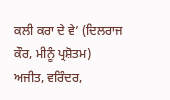ਕਲੀ ਕਰਾ ਦੇ ਵੇ’ (ਦਿਲਰਾਜ ਕੌਰ, ਮੀਨੂੰ ਪ੍ਰਸ਼ੋਤਮ) ਅਜੀਤ, ਵਰਿੰਦਰ,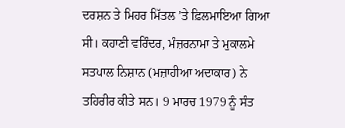ਦਰਸ਼ਨ ਤੇ ਮਿਹਰ ਮਿੱਤਲ ’ਤੇ ਫ਼ਿਲਮਾਇਆ ਗਿਆ ਸੀ। ਕਹਾਣੀ ਵਰਿੰਦਰ, ਮੰਜ਼ਰਨਾਮਾ ਤੇ ਮੁਕਾਲਮੇ ਸਤਪਾਲ ਨਿਸ਼ਾਨ (ਮਜ਼ਾਹੀਆ ਅਦਾਕਾਰ) ਨੇ ਤਹਿਰੀਰ ਕੀਤੇ ਸਨ। 9 ਮਾਰਚ 1979 ਨੂੰ ਸੰਤ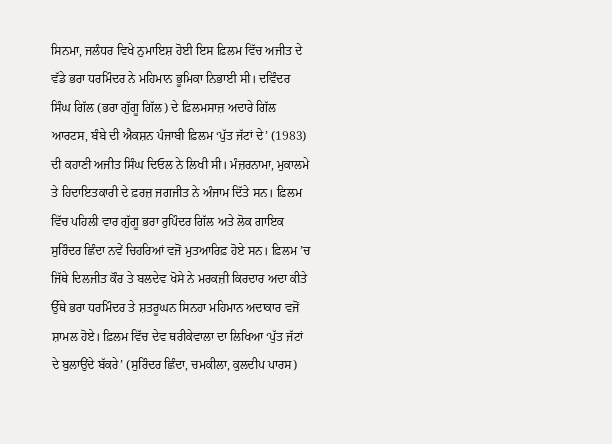ਸਿਨਮਾ, ਜਲੰਧਰ ਵਿਖੇ ਨੁਮਾਇਸ਼ ਹੋਈ ਇਸ ਫ਼ਿਲਮ ਵਿੱਚ ਅਜੀਤ ਦੇ ਵੱਡੇ ਭਰਾ ਧਰਮਿੰਦਰ ਨੇ ਮਹਿਮਾਨ ਭੂਮਿਕਾ ਨਿਭਾਈ ਸੀ। ਦਵਿੰਦਰ ਸਿੰਘ ਗਿੱਲ (ਭਰਾ ਗੁੱਗੂ ਗਿੱਲ) ਦੇ ਫ਼ਿਲਮਸਾਜ਼ ਅਦਾਰੇ ਗਿੱਲ ਆਰਟਸ, ਬੰਬੇ ਦੀ ਐਕਸ਼ਨ ਪੰਜਾਬੀ ਫ਼ਿਲਮ ‘ਪੁੱਤ ਜੱਟਾਂ ਦੇ’ (1983) ਦੀ ਕਹਾਣੀ ਅਜੀਤ ਸਿੰਘ ਦਿਓਲ ਨੇ ਲਿਖੀ ਸੀ। ਮੰਜ਼ਰਨਾਮਾ, ਮੁਕਾਲਮੇ ਤੇ ਹਿਦਾਇਤਕਾਰੀ ਦੇ ਫ਼ਰਜ਼ ਜਗਜੀਤ ਨੇ ਅੰਜਾਮ ਦਿੱਤੇ ਸਨ। ਫ਼ਿਲਮ ਵਿੱਚ ਪਹਿਲੀ ਵਾਰ ਗੁੱਗੂ ਭਰਾ ਰੁਪਿੰਦਰ ਗਿੱਲ ਅਤੇ ਲੋਕ ਗਾਇਕ ਸੁਰਿੰਦਰ ਛਿੰਦਾ ਨਵੇਂ ਚਿਹਰਿਆਂ ਵਜੋਂ ਮੁਤਆਰਿਫ਼ ਹੋਏ ਸਨ। ਫ਼ਿਲਮ ’ਚ ਜਿੱਥੇ ਦਿਲਜੀਤ ਕੌਰ ਤੇ ਬਲਦੇਵ ਖੋਸੇ ਨੇ ਮਰਕਜ਼ੀ ਕਿਰਦਾਰ ਅਦਾ ਕੀਤੇ ਉੱਥੇ ਭਰਾ ਧਰਮਿੰਦਰ ਤੇ ਸ਼ਤਰੂਘਨ ਸਿਨਹਾ ਮਹਿਮਾਨ ਅਦਾਕਾਰ ਵਜੋਂ ਸ਼ਾਮਲ ਹੋਏ। ਫ਼ਿਲਮ ਵਿੱਚ ਦੇਵ ਥਰੀਕੇਵਾਲਾ ਦਾ ਲਿਖਿਆ ‘ਪੁੱਤ ਜੱਟਾਂ ਦੇ ਬੁਲਾਉਂਦੇ ਬੱਕਰੇ’ (ਸੁਰਿੰਦਰ ਛਿੰਦਾ, ਚਮਕੀਲਾ, ਕੁਲਦੀਪ ਪਾਰਸ)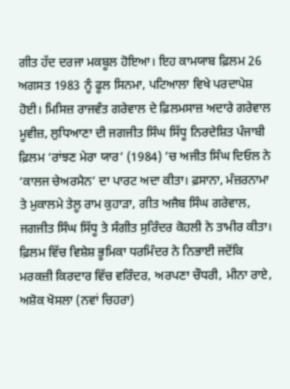ਗੀਤ ਹੱਦ ਦਰਜਾ ਮਕਬੂਲ ਹੋਇਆ। ਇਹ ਕਾਮਯਾਬ ਫ਼ਿਲਮ 26 ਅਗਸਤ 1983 ਨੂੰ ਫੂਲ ਸਿਨਮਾ, ਪਟਿਆਲਾ ਵਿਖੇ ਪਰਦਾਪੇਸ਼ ਹੋਈ। ਮਿਸਿਜ਼ ਰਾਜਵੰਤ ਗਰੇਵਾਲ ਦੇ ਫ਼ਿਲਮਸਾਜ਼ ਅਦਾਰੇ ਗਰੇਵਾਲ ਮੂਵੀਜ਼, ਲੁਧਿਆਣਾ ਦੀ ਜਗਜੀਤ ਸਿੰਘ ਸਿੱਧੂ ਨਿਰਦੇਸ਼ਿਤ ਪੰਜਾਬੀ ਫ਼ਿਲਮ ‘ਰਾਂਝਣ ਮੇਰਾ ਯਾਰ’ (1984) ’ਚ ਅਜੀਤ ਸਿੰਘ ਦਿਓਲ ਨੇ ‘ਕਾਲਜ ਚੇਅਰਮੈਨ’ ਦਾ ਪਾਰਟ ਅਦਾ ਕੀਤਾ। ਫ਼ਸਾਨਾ, ਮੰਜ਼ਰਨਾਮਾ ਤੇ ਮੁਕਾਲਮੇ ਤੇਲੂ ਰਾਮ ਕੁਹਾੜਾ, ਗੀਤ ਅਜੈਬ ਸਿੰਘ ਗਰੇਵਾਲ, ਜਗਜੀਤ ਸਿੰਘ ਸਿੱਧੂ ਤੇ ਸੰਗੀਤ ਸੁਰਿੰਦਰ ਕੋਹਲੀ ਨੇ ਤਾਮੀਰ ਕੀਤਾ। ਫ਼ਿਲਮ ਵਿੱਚ ਵਿਸ਼ੇਸ਼ ਭੂਮਿਕਾ ਧਰਮਿੰਦਰ ਨੇ ਨਿਭਾਈ ਜਦੋਂਕਿ ਮਰਕਜ਼ੀ ਕਿਰਦਾਰ ਵਿੱਚ ਵਰਿੰਦਰ, ਅਰਪਣਾ ਚੌਧਰੀ, ਮੀਨਾ ਰਾਏ, ਅਸ਼ੋਕ ਖੋਸਲਾ (ਨਵਾਂ ਚਿਹਰਾ)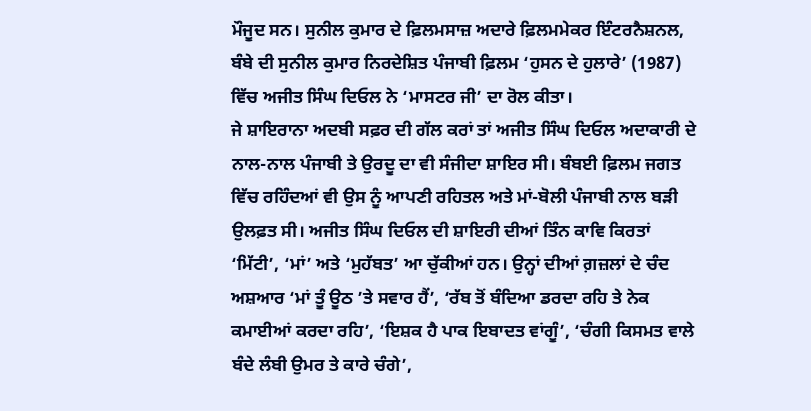ਮੌਜੂਦ ਸਨ। ਸੁਨੀਲ ਕੁਮਾਰ ਦੇ ਫ਼ਿਲਮਸਾਜ਼ ਅਦਾਰੇ ਫ਼ਿਲਮਮੇਕਰ ਇੰਟਰਨੈਸ਼ਨਲ, ਬੰਬੇ ਦੀ ਸੁਨੀਲ ਕੁਮਾਰ ਨਿਰਦੇਸ਼ਿਤ ਪੰਜਾਬੀ ਫ਼ਿਲਮ ‘ਹੁਸਨ ਦੇ ਹੁਲਾਰੇ’ (1987) ਵਿੱਚ ਅਜੀਤ ਸਿੰਘ ਦਿਓਲ ਨੇ ‘ਮਾਸਟਰ ਜੀ’ ਦਾ ਰੋਲ ਕੀਤਾ।
ਜੇ ਸ਼ਾਇਰਾਨਾ ਅਦਬੀ ਸਫ਼ਰ ਦੀ ਗੱਲ ਕਰਾਂ ਤਾਂ ਅਜੀਤ ਸਿੰਘ ਦਿਓਲ ਅਦਾਕਾਰੀ ਦੇ ਨਾਲ-ਨਾਲ ਪੰਜਾਬੀ ਤੇ ਉਰਦੂ ਦਾ ਵੀ ਸੰਜੀਦਾ ਸ਼ਾਇਰ ਸੀ। ਬੰਬਈ ਫ਼ਿਲਮ ਜਗਤ ਵਿੱਚ ਰਹਿੰਦਆਂ ਵੀ ਉਸ ਨੂੰ ਆਪਣੀ ਰਹਿਤਲ ਅਤੇ ਮਾਂ-ਬੋਲੀ ਪੰਜਾਬੀ ਨਾਲ ਬੜੀ ਉਲਫ਼ਤ ਸੀ। ਅਜੀਤ ਸਿੰਘ ਦਿਓਲ ਦੀ ਸ਼ਾਇਰੀ ਦੀਆਂ ਤਿੰਨ ਕਾਵਿ ਕਿਰਤਾਂ ‘ਮਿੱਟੀ’, ‘ਮਾਂ’ ਅਤੇ ‘ਮੁਹੱਬਤ’ ਆ ਚੁੱਕੀਆਂ ਹਨ। ਉਨ੍ਹਾਂ ਦੀਆਂ ਗ਼ਜ਼ਲਾਂ ਦੇ ਚੰਦ ਅਸ਼ਆਰ ‘ਮਾਂ ਤੂੰ ਊਠ ’ਤੇ ਸਵਾਰ ਹੈਂ’, ‘ਰੱਬ ਤੋਂ ਬੰਦਿਆ ਡਰਦਾ ਰਹਿ ਤੇ ਨੇਕ ਕਮਾਈਆਂ ਕਰਦਾ ਰਹਿ’, ‘ਇਸ਼ਕ ਹੈ ਪਾਕ ਇਬਾਦਤ ਵਾਂਗੂੰ’, ‘ਚੰਗੀ ਕਿਸਮਤ ਵਾਲੇ ਬੰਦੇ ਲੰਬੀ ਉਮਰ ਤੇ ਕਾਰੇ ਚੰਗੇ’,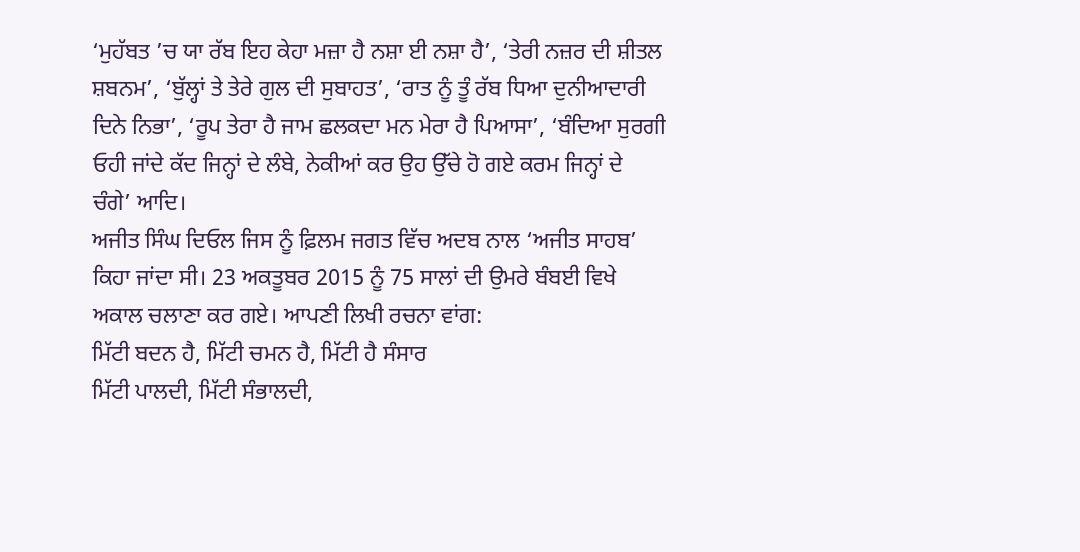‘ਮੁਹੱਬਤ ’ਚ ਯਾ ਰੱਬ ਇਹ ਕੇਹਾ ਮਜ਼ਾ ਹੈ ਨਸ਼ਾ ਈ ਨਸ਼ਾ ਹੈ’, ‘ਤੇਰੀ ਨਜ਼ਰ ਦੀ ਸ਼ੀਤਲ ਸ਼ਬਨਮ’, ‘ਬੁੱਲ੍ਹਾਂ ਤੇ ਤੇਰੇ ਗੁਲ ਦੀ ਸੁਬਾਹਤ’, ‘ਰਾਤ ਨੂੰ ਤੂੰ ਰੱਬ ਧਿਆ ਦੁਨੀਆਦਾਰੀ ਦਿਨੇ ਨਿਭਾ’, ‘ਰੂਪ ਤੇਰਾ ਹੈ ਜਾਮ ਛਲਕਦਾ ਮਨ ਮੇਰਾ ਹੈ ਪਿਆਸਾ’, ‘ਬੰਦਿਆ ਸੁਰਗੀ ਓਹੀ ਜਾਂਦੇ ਕੱਦ ਜਿਨ੍ਹਾਂ ਦੇ ਲੰਬੇ, ਨੇਕੀਆਂ ਕਰ ਉਹ ਉੱਚੇ ਹੋ ਗਏ ਕਰਮ ਜਿਨ੍ਹਾਂ ਦੇ ਚੰਗੇ’ ਆਦਿ।
ਅਜੀਤ ਸਿੰਘ ਦਿਓਲ ਜਿਸ ਨੂੰ ਫ਼ਿਲਮ ਜਗਤ ਵਿੱਚ ਅਦਬ ਨਾਲ ‘ਅਜੀਤ ਸਾਹਬ’ ਕਿਹਾ ਜਾਂਦਾ ਸੀ। 23 ਅਕਤੂਬਰ 2015 ਨੂੰ 75 ਸਾਲਾਂ ਦੀ ਉਮਰੇ ਬੰਬਈ ਵਿਖੇ ਅਕਾਲ ਚਲਾਣਾ ਕਰ ਗਏ। ਆਪਣੀ ਲਿਖੀ ਰਚਨਾ ਵਾਂਗ:
ਮਿੱਟੀ ਬਦਨ ਹੈ, ਮਿੱਟੀ ਚਮਨ ਹੈ, ਮਿੱਟੀ ਹੈ ਸੰਸਾਰ
ਮਿੱਟੀ ਪਾਲਦੀ, ਮਿੱਟੀ ਸੰਭਾਲਦੀ,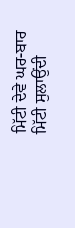ਮਿੱਟੀ ਦੇਵੇ ਘਰ-ਬਾਰ
ਮਿੱਟੀ ਸੁਲਾਉਂਦੀ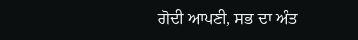ਗੋਦੀ ਆਪਣੀ, ਸਭ ਦਾ ਅੰਤ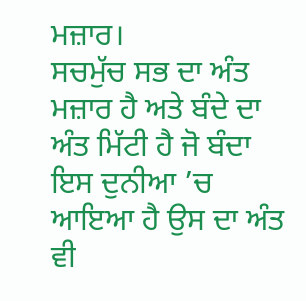ਮਜ਼ਾਰ।
ਸਚਮੁੱਚ ਸਭ ਦਾ ਅੰਤ ਮਜ਼ਾਰ ਹੈ ਅਤੇ ਬੰਦੇ ਦਾ ਅੰਤ ਮਿੱਟੀ ਹੈ ਜੋ ਬੰਦਾ ਇਸ ਦੁਨੀਆ ’ਚ ਆਇਆ ਹੈ ਉਸ ਦਾ ਅੰਤ ਵੀ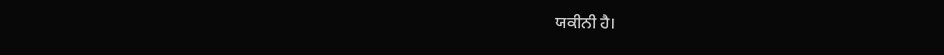ਯਕੀਨੀ ਹੈ।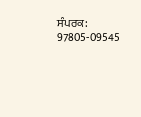ਸੰਪਰਕ: 97805-09545